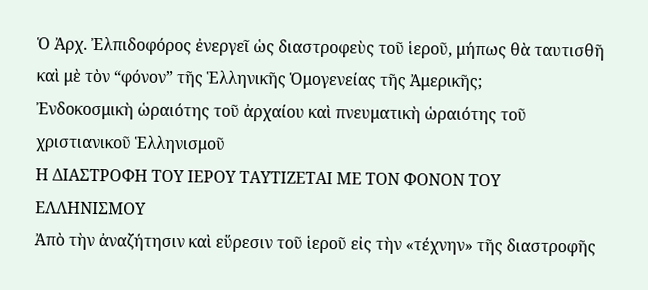Ὁ Ἀρχ. Ἐλπιδοφόρος ἐνεργεῖ ὡς διαστροφεὺς τοῦ ἱεροῦ, μήπως θὰ ταυτισθῆ καὶ μὲ τὸν “φόνον” τῆς Ἑλληνικῆς Ὁμογενείας τῆς Ἀμερικῆς;
Ἐνδοκοσμικὴ ὡραιότης τοῦ ἀρχαίου καὶ πνευματικὴ ὡραιότης τοῦ χριστιανικοῦ Ἑλληνισμοῦ
Η ΔΙΑΣΤΡΟΦΗ ΤΟΥ ΙΕΡΟΥ ΤΑΥΤΙΖΕΤΑΙ ΜΕ ΤΟΝ ΦΟΝΟΝ ΤΟΥ ΕΛΛΗΝΙΣΜΟΥ
Ἀπὸ τὴν ἀναζήτησιν καὶ εὕρεσιν τοῦ ἱεροῦ εἰς τὴν «τέχνην» τῆς διαστροφῆς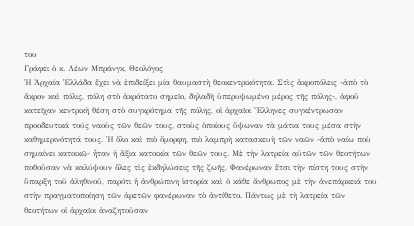του
Γράφει ὁ κ. Λέων Μπράνγκ, Θεολόγος
Ἡ Ἀρχαία Ἑλλάδα ἔχει νὰ ἐπιδείξει μία θαυμαστὴ θεοκεντρικότητα. Στὶς ἀκροπόλεις -ἀπὸ τὸ ἄκρον καὶ πόλις, πόλη στὸ ἀκρότατο σημεῖο, δηλαδὴ ὑπερυψωμένο μέρος τῆς πόλης-, ἀφοῦ κατεῖχαν κεντρικὴ θέση στὸ συγκρότημα τῆς πόλης, οἱ ἀρχαῖοι Ἕλληνες συγκέντρωσαν προοδευτικά τούς ναοὺς τῶν θεῶν τους, στοὺς ὁποίους ὕψωναν τὰ μάτια τους μέσα στὴν καθημερινότητά τους. Ἡ ὅλο καὶ πιὸ ὄμορφη, πιὸ λαμπρὴ κατασκευὴ τῶν ναῶν -ἀπὸ ναίω ποὺ σημαίνει κατοικῶ- ἦταν ἡ ἄξια κατοικία τῶν θεῶν τους. Μὲ τὴν λατρεία αὐτῶν τῶν θεοτήτων ποθοῦσαν νὰ καλύψουν ὅλες τὶς ἐκδηλώσεις τῆς ζωῆς. Φανέρωναν ἔτσι τὴν πίστη τους στὴν ὕπαρξη τοῦ ἀληθινοῦ, παρότι ἡ ἀνθρώπινη ἱστορία καὶ ὁ κάθε ἄνθρωπος μὲ τὴν ἀνεπάρκειά του στὴν πραγματοποίηση τῶν ἀρετῶν φανέρωναν τὸ ἀντίθετο. Πάντως μὲ τὴ λατρεία τῶν θεοτήτων οἱ ἀρχαῖοι ἀναζητοῦσαν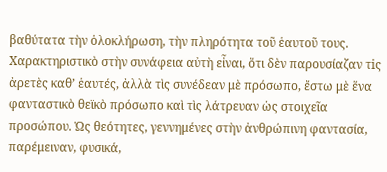βαθύτατα τὴν ὁλοκλήρωση, τὴν πληρότητα τοῦ ἑαυτοῦ τους. Χαρακτηριστικὸ στὴν συνάφεια αὐτὴ εἶναι, ὅτι δὲν παρουσίαζαν τiς ἀρετὲς καθ’ ἑαυτές, ἀλλὰ τὶς συνέδεαν μὲ πρόσωπο, ἔστω μὲ ἕνα φανταστικὸ θεϊκὸ πρόσωπο καὶ τὶς λάτρευαν ὡς στοιχεῖα προσώπου. Ὡς θεότητες, γεννημένες στὴν ἀνθρώπινη φαντασία, παρέμειναν, φυσικά,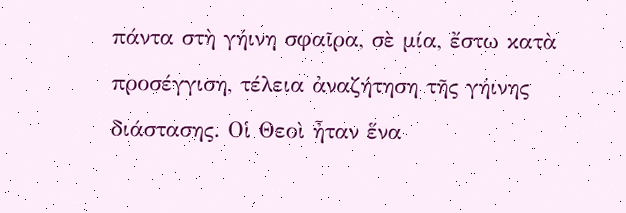πάντα στὴ γήινη σφαῖρα, σὲ μία, ἔστω κατὰ προσέγγιση, τέλεια ἀναζήτηση τῆς γήινης διάστασης. Οἱ Θεοὶ ἦταν ἕνα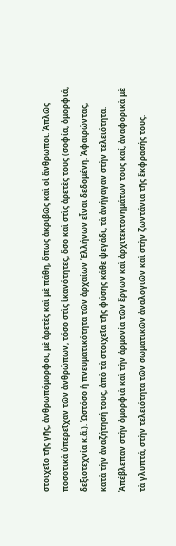στοιχεῖο τῆς γῆς, ἀνθρωπόμορφοι, μὲ ἀρετὲς καὶ μὲ πάθη, ὅπως ἀκριβῶς καὶ οἱ ἄνθρωποι. Ἁπλῶς ποσοτικὰ ὑπερεῖχαν τῶν ἀνθρώπων, τόσο στὶς ἱκανότητες, ὅσο καὶ στὶς ἀρετὲς τους (σοφία, ὀμορφιά, δεξιοτεχνία κ.ἄ.). Ὡστόσο ἡ πνευματικότητα τῶν ἀρχαίων Ἑλλήνων εἶναι δεδομένη. Ἀφαιρώντας, κατὰ τὴν ἀναζήτησή τους, ἀπὸ τὰ στοιχεῖα τῆς φύσης κάθε ψεγάδι, τὰ ἀνήγαγαν στὴν τελειότητα. Ἀπέβλεπαν στὴν ὀμορφιὰ καὶ τὴν ἁρμονία τῶν ἔργων καὶ ἀρχιτεκτονημάτων τους καί, ἀναφορικὰ μὲ τὰ γλυπτά, στὴν τελειότητα τῶν σωματικῶν ἀναλογιῶν καὶ στὴν ζωντάνια τῆς ἔκφρασής τους.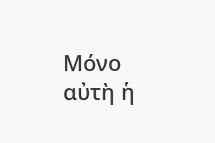Μόνο αὐτὴ ἡ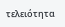τελειότητα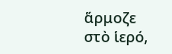ἅρμοζε στὸ ἱερό,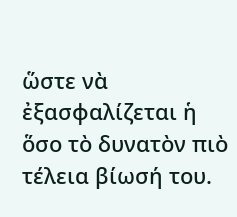ὥστε νὰ ἐξασφαλίζεται ἡ ὅσο τὸ δυνατὸν πιὸ τέλεια βίωσή του.